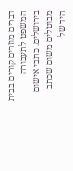דברים מוזרים קורים בבית המשפט לתעבורה בירושלים. כתבי אישום מבוטלים משום שכתב היד של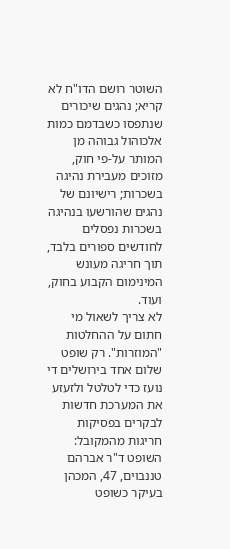השוטר רושם הדו"ח לא קריא; נהגים שיכורים שנתפסו כשבדמם כמות אלכוהול גבוהה מן המותר על-פי חוק, מזוכים מעבירת נהיגה בשכרות; רישיונם של נהגים שהורשעו בנהיגה בשכרות נפסלים לחודשים ספורים בלבד, תוך חריגה מעונש המינימום הקבוע בחוק, ועוד.
לא צריך לשאול מי חתום על ההחלטות "המוזרות". רק שופט שלום אחד בירושלים די נועז כדי לטלטל ולזעזע את המערכת חדשות לבקרים בפסיקות חריגות מהמקובל: השופט ד"ר אברהם טננבוים, 47, המכהן בעיקר כשופט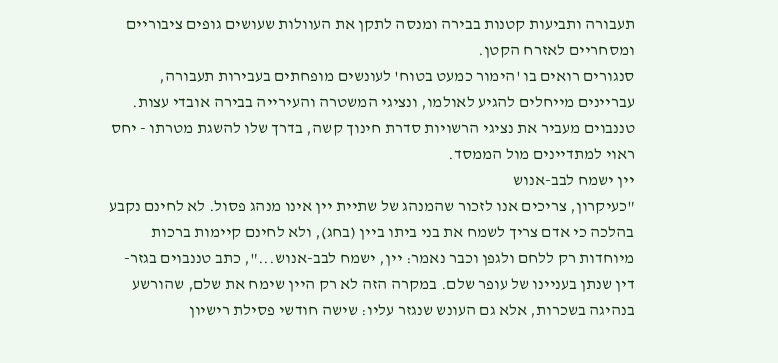תעבורה ותביעות קטנות בבירה ומנסה לתקן את העוולות שעושים גופים ציבוריים ומסחריים לאזרח הקטן.
סנגורים רואים בו 'הימור כמעט בטוח' לעונשים מופחתים בעבירות תעבורה, עבריינים מייחלים להגיע לאולמו, ונציגי המשטרה והעירייה בבירה אובדי עצות. טננבוים מעביר את נציגי הרשויות סדרת חינוך קשה, בדרך שלו להשגת מטרתו - יחס ראוי למתדיינים מול הממסד.
יין ישמח לבב-אנוש
"כעיקרון, צריכים אנו לזכור שהמנהג של שתיית יין אינו מנהג פסול. לא לחינם נקבע בהלכה כי אדם צריך לשמח את בני ביתו ביין (בחג), ולא לחינם קיימות ברכות מיוחדות רק ללחם ולגפן וכבר נאמר: יין, ישמח לבב-אנוש...", כתב טננבוים בגזר-דין שנתן בעניינו של עופר שלם. במקרה הזה לא רק היין שימח את שלם, שהורשע בנהיגה בשכרות, אלא גם העונש שנגזר עליו: שישה חודשי פסילת רישיון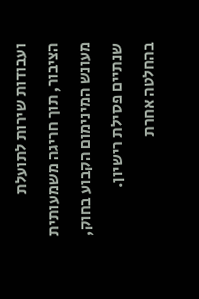ועבודות שירות לתועלת הציבור, תוך חריגה משמעותית מעונש המינימום הקבוע בחוק, שנתיים פסילת רישיון.
בהחלטה אחרת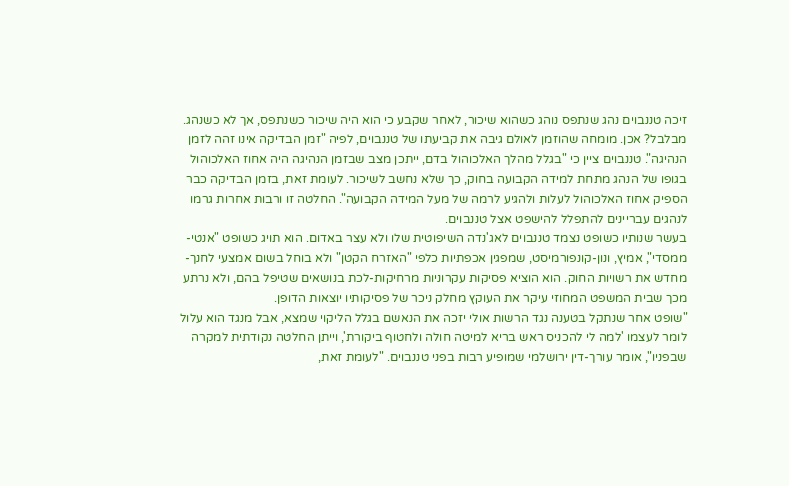זיכה טננבוים נהג שנתפס נוהג כשהוא שיכור, לאחר שקבע כי הוא היה שיכור כשנתפס, אך לא כשנהג. מבלבל? אכן. מומחה שהוזמן לאולם גיבה את קביעתו של טננבוים, לפיה "זמן הבדיקה אינו זהה לזמן הנהיגה". טננבוים ציין כי "בגלל מהלך האלכוהול בדם, ייתכן מצב שבזמן הנהיגה היה אחוז האלכוהול בגופו של הנהג מתחת למידה הקבועה בחוק, כך שלא נחשב לשיכור. לעומת זאת, בזמן הבדיקה כבר הספיק אחוז האלכוהול לעלות ולהגיע לרמה של מעל המידה הקבועה". החלטה זו ורבות אחרות גרמו לנהגים עבריינים להתפלל להישפט אצל טננבוים.
בעשר שנותיו כשופט נצמד טננבוים לאג'נדה השיפוטית שלו ולא עצר באדום. הוא תויג כשופט "אנטי-ממסדי", אמיץ, ונון-קונפורמיסט, שמפגין אכפתיות כלפי "האזרח הקטן" ולא בוחל בשום אמצעי לחנך-מחדש את רשויות החוק. הוא הוציא פסיקות עקרוניות מרחיקות-לכת בנושאים שטיפל בהם, ולא נרתע מכך שבית המשפט המחוזי עיקר את העוקץ מחלק ניכר של פסיקותיו יוצאות הדופן.
"שופט אחר שנתקל בטענה נגד הרשות אולי יזכה את הנאשם בגלל הליקוי שמצא, אבל מנגד הוא עלול לומר לעצמו 'למה לי להכניס ראש בריא למיטה חולה ולחטוף ביקורת', וייתן החלטה נקודתית למקרה שבפניו", אומר עורך-דין ירושלמי שמופיע רבות בפני טננבוים. "לעומת זאת,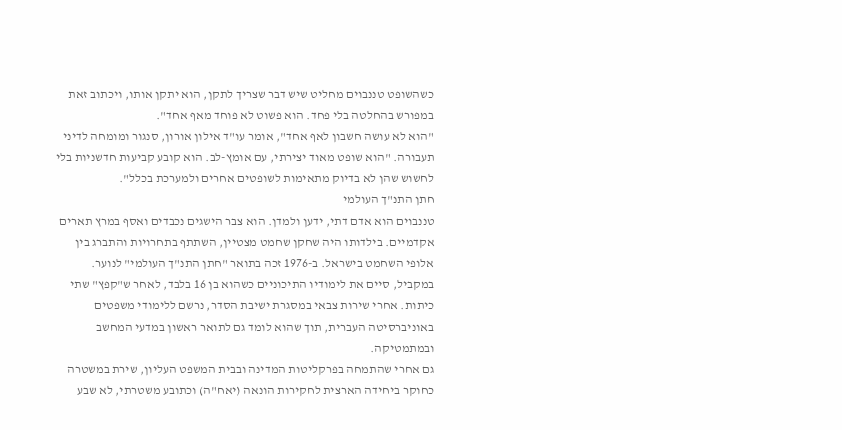כשהשופט טננבוים מחליט שיש דבר שצריך לתקן, הוא יתקן אותו, ויכתוב זאת במפורש בהחלטה בלי פחד. הוא פשוט לא פוחד מאף אחד".
"הוא לא עושה חשבון לאף אחד", אומר עו"ד אילון אורון, סנגור ומומחה לדיני תעבורה. "הוא שופט מאוד יצירתי, עם אומץ-לב. הוא קובע קביעות חדשניות בלי לחשוש שהן לא בדיוק מתאימות לשופטים אחרים ולמערכת בכלל".
חתן התנ"ך העולמי
טננבוים הוא אדם דתי, ידען ולמדן. הוא צבר הישגים נכבדים ואסף במרץ תארים אקדמיים. בילדותו היה שחקן שחמט מצטיין, השתתף בתחרויות והתברג בין אלופי השחמט בישראל. ב-1976 זכה בתואר "חתן התנ"ך העולמי" לנוער. במקביל, סיים את לימודיו התיכוניים כשהוא בן 16 בלבד, לאחר ש"קפץ" שתי כיתות. אחרי שירות צבאי במסגרת ישיבת הסדר, נרשם ללימודי משפטים באוניברסיטה העברית, תוך שהוא לומד גם לתואר ראשון במדעי המחשב ובמתמטיקה.
גם אחרי שהתמחה בפרקליטות המדינה ובבית המשפט העליון, שירת במשטרה כחוקר ביחידה הארצית לחקירות הונאה (יאח"ה) וכתובע משטרתי, לא שבע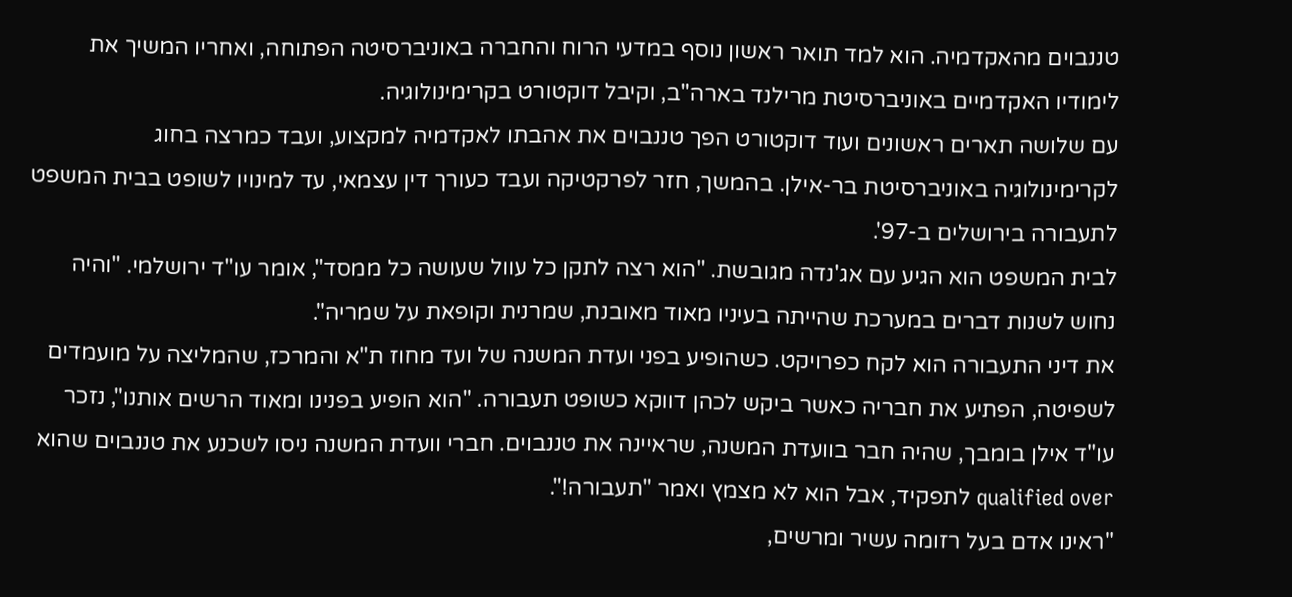טננבוים מהאקדמיה. הוא למד תואר ראשון נוסף במדעי הרוח והחברה באוניברסיטה הפתוחה, ואחריו המשיך את לימודיו האקדמיים באוניברסיטת מרילנד בארה"ב, וקיבל דוקטורט בקרימינולוגיה.
עם שלושה תארים ראשונים ועוד דוקטורט הפך טננבוים את אהבתו לאקדמיה למקצוע, ועבד כמרצה בחוג לקרימינולוגיה באוניברסיטת בר-אילן. בהמשך, חזר לפרקטיקה ועבד כעורך דין עצמאי, עד למינויו לשופט בבית המשפט לתעבורה בירושלים ב-97'.
לבית המשפט הוא הגיע עם אג'נדה מגובשת. "הוא רצה לתקן כל עוול שעושה כל ממסד", אומר עו"ד ירושלמי. "והיה נחוש לשנות דברים במערכת שהייתה בעיניו מאוד מאובנת, שמרנית וקופאת על שמריה".
את דיני התעבורה הוא לקח כפרויקט. כשהופיע בפני ועדת המשנה של ועד מחוז ת"א והמרכז, שהמליצה על מועמדים לשפיטה, הפתיע את חבריה כאשר ביקש לכהן דווקא כשופט תעבורה. "הוא הופיע בפנינו ומאוד הרשים אותנו", נזכר עו"ד אילן בומבך, שהיה חבר בוועדת המשנה, שראיינה את טננבוים. חברי וועדת המשנה ניסו לשכנע את טננבוים שהוא qualified over לתפקיד, אבל הוא לא מצמץ ואמר "תעבורה!".
"ראינו אדם בעל רזומה עשיר ומרשים,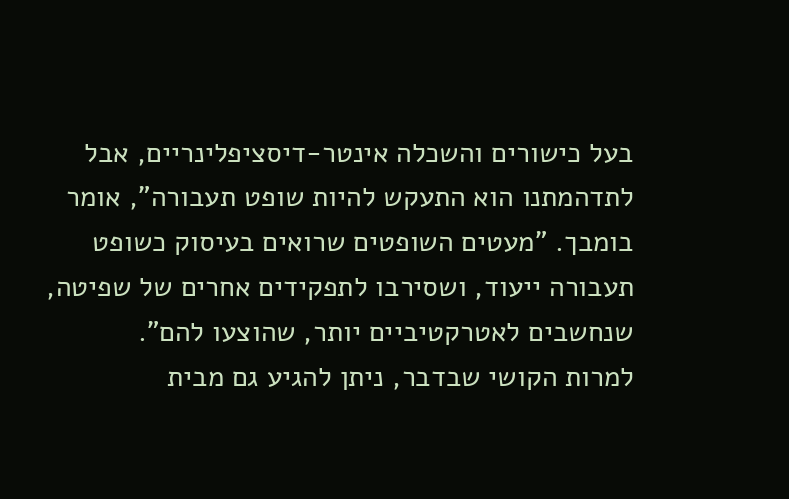בעל כישורים והשכלה אינטר-דיסציפלינריים, אבל לתדהמתנו הוא התעקש להיות שופט תעבורה", אומר בומבך. "מעטים השופטים שרואים בעיסוק כשופט תעבורה ייעוד, ושסירבו לתפקידים אחרים של שפיטה, שנחשבים לאטרקטיביים יותר, שהוצעו להם".
למרות הקושי שבדבר, ניתן להגיע גם מבית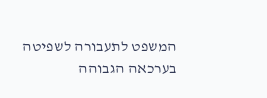המשפט לתעבורה לשפיטה בערכאה הגבוהה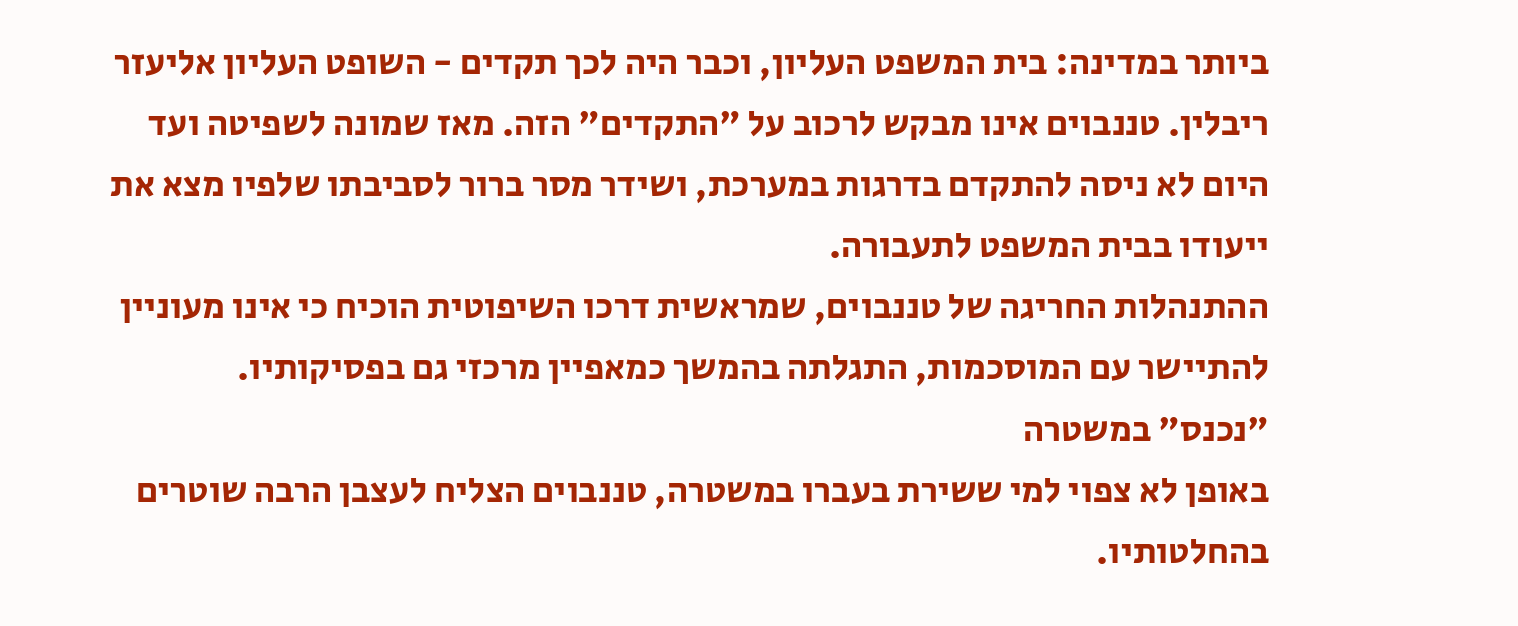ביותר במדינה: בית המשפט העליון, וכבר היה לכך תקדים - השופט העליון אליעזר ריבלין. טננבוים אינו מבקש לרכוב על "התקדים" הזה. מאז שמונה לשפיטה ועד היום לא ניסה להתקדם בדרגות במערכת, ושידר מסר ברור לסביבתו שלפיו מצא את ייעודו בבית המשפט לתעבורה.
ההתנהלות החריגה של טננבוים, שמראשית דרכו השיפוטית הוכיח כי אינו מעוניין להתיישר עם המוסכמות, התגלתה בהמשך כמאפיין מרכזי גם בפסיקותיו.
"נכנס" במשטרה
באופן לא צפוי למי ששירת בעברו במשטרה, טננבוים הצליח לעצבן הרבה שוטרים בהחלטותיו.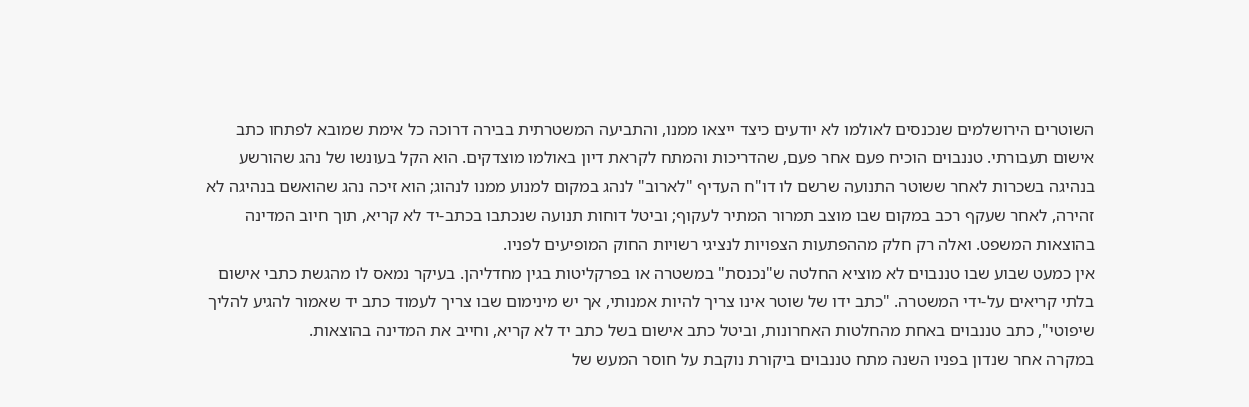השוטרים הירושלמים שנכנסים לאולמו לא יודעים כיצד ייצאו ממנו, והתביעה המשטרתית בבירה דרוכה כל אימת שמובא לפתחו כתב אישום תעבורתי. טננבוים הוכיח פעם אחר פעם, שהדריכות והמתח לקראת דיון באולמו מוצדקים. הוא הקל בעונשו של נהג שהורשע בנהיגה בשכרות לאחר ששוטר התנועה שרשם לו דו"ח העדיף "לארוב" לנהג במקום למנוע ממנו לנהוג; הוא זיכה נהג שהואשם בנהיגה לא זהירה, לאחר שעקף רכב במקום שבו מוצב תמרור המתיר לעקוף; וביטל דוחות תנועה שנכתבו בכתב-יד לא קריא, תוך חיוב המדינה בהוצאות המשפט. ואלה רק חלק מההפתעות הצפויות לנציגי רשויות החוק המופיעים לפניו.
אין כמעט שבוע שבו טננבוים לא מוציא החלטה ש"נכנסת" במשטרה או בפרקליטות בגין מחדליהן. בעיקר נמאס לו מהגשת כתבי אישום בלתי קריאים על-ידי המשטרה. "כתב ידו של שוטר אינו צריך להיות אמנותי, אך יש מינימום שבו צריך לעמוד כתב יד שאמור להגיע להליך שיפוטי", כתב טננבוים באחת מהחלטות האחרונות, וביטל כתב אישום בשל כתב יד לא קריא, וחייב את המדינה בהוצאות.
במקרה אחר שנדון בפניו השנה מתח טננבוים ביקורת נוקבת על חוסר המעש של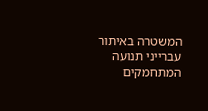המשטרה באיתור עברייני תנועה המתחמקים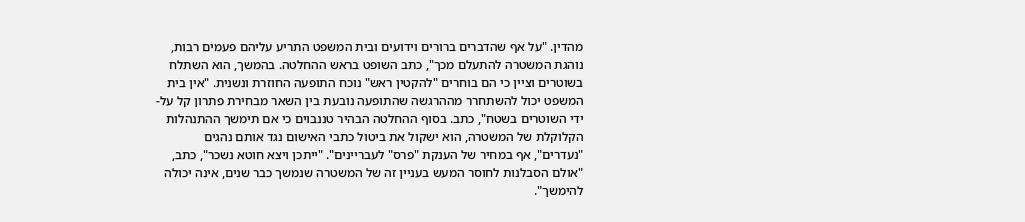מהדין. "על אף שהדברים ברורים וידועים ובית המשפט התריע עליהם פעמים רבות, נוהגת המשטרה להתעלם מכך", כתב השופט בראש ההחלטה. בהמשך, הוא השתלח
בשוטרים וציין כי הם בוחרים "להקטין ראש" נוכח התופעה החוזרת ונשנית. "אין בית המשפט יכול להשתחרר מההרגשה שהתופעה נובעת בין השאר מבחירת פתרון קל על-ידי השוטרים בשטח", כתב. בסוף ההחלטה הבהיר טננבוים כי אם תימשך ההתנהלות הקלוקלת של המשטרה, הוא ישקול את ביטול כתבי האישום נגד אותם נהגים "נעדרים", אף במחיר של הענקת "פרס" לעבריינים". "ייתכן ויצא חוטא נשכר", כתב, "אולם הסבלנות לחוסר המעש בעניין זה של המשטרה שנמשך כבר שנים, אינה יכולה להימשך".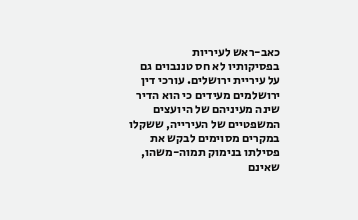כאב-ראש לעיריות
בפסיקותיו לא חס טננבוים גם על עיריית ירושלים. עורכי דין ירושלמים מעידים כי הוא הדיר שינה מעיניהם של היועצים המשפטיים של העירייה, ששקלו במקרים מסוימים לבקש את פסילתו בנימוק תמוה-משהו, שאינם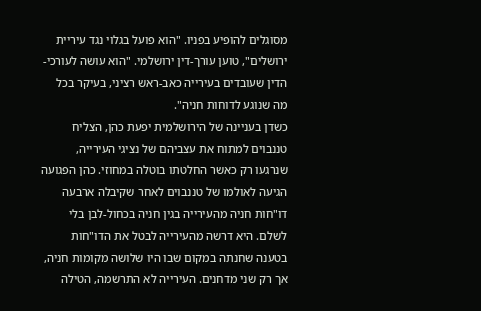מסוגלים להופיע בפניו. "הוא פועל בגלוי נגד עיריית ירושלים", טוען עורך-דין ירושלמי. "הוא עושה לעורכי-הדין שעובדים בעירייה כאב-ראש רציני, בעיקר בכל מה שנוגע לדוחות חניה".
כשדן בעניינה של הירושלמית יפעת כהן, הצליח טננבוים למתוח את עצביהם של נציגי העירייה, שנרגעו רק כאשר החלטתו בוטלה במחוזי. כהן הפגועה הגיעה לאולמו של טננבוים לאחר שקיבלה ארבעה דו"חות חניה מהעירייה בגין חניה בכחול-לבן בלי לשלם. היא דרשה מהעירייה לבטל את הדו"חות בטענה שחנתה במקום שבו היו שלושה מקומות חניה, אך רק שני מדחנים. העירייה לא התרשמה, הטילה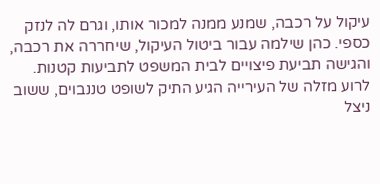עיקול על רכבה, שמנע ממנה למכור אותו, וגרם לה לנזק כספי. כהן שילמה עבור ביטול העיקול, שיחררה את רכבה, והגישה תביעת פיצויים לבית המשפט לתביעות קטנות.
לרוע מזלה של העירייה הגיע התיק לשופט טננבוים, ששוב ניצל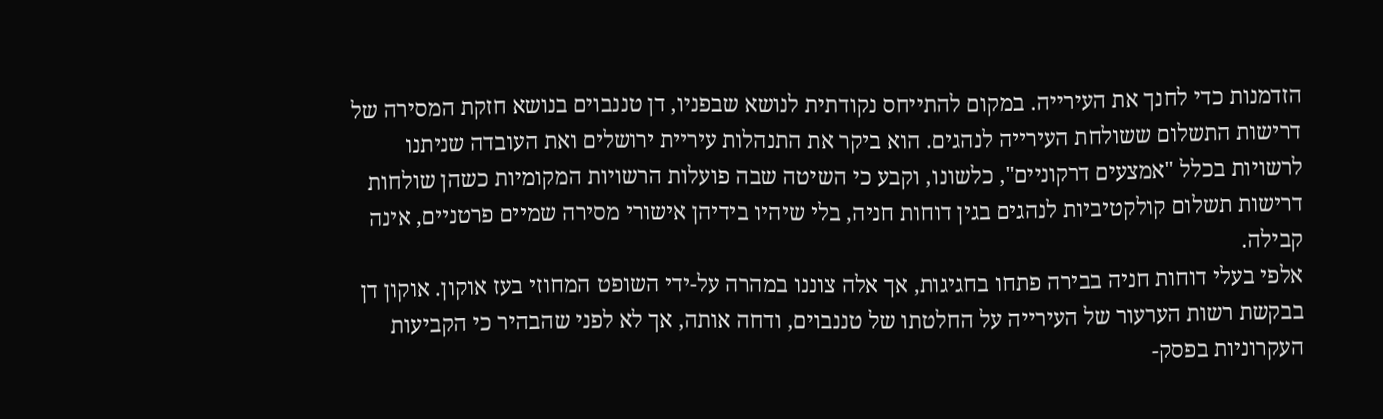הזדמנות כדי לחנך את העירייה. במקום להתייחס נקודתית לנושא שבפניו, דן טננבוים בנושא חזקת המסירה של דרישות התשלום ששולחת העירייה לנהגים. הוא ביקר את התנהלות עיריית ירושלים ואת העובדה שניתנו לרשויות בכלל "אמצעים דרקוניים", כלשונו, וקבע כי השיטה שבה פועלות הרשויות המקומיות כשהן שולחות דרישות תשלום קולקטיביות לנהגים בגין דוחות חניה, בלי שיהיו בידיהן אישורי מסירה שמיים פרטניים, אינה קבילה.
אלפי בעלי דוחות חניה בבירה פתחו בחגיגות, אך אלה צוננו במהרה על-ידי השופט המחוזי בעז אוקון. אוקון דן בבקשת רשות הערעור של העירייה על החלטתו של טננבוים, ודחה אותה, אך לא לפני שהבהיר כי הקביעות העקרוניות בפסק-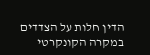הדין חלות על הצדדים במקרה הקונקרטי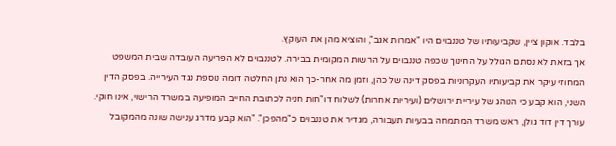בלבד. אוקון ציין, שקביעותיו של טננבוים היו "אמרות אגב", והוציא מהן את העוקץ.
אך בזאת לא נסתם הגולל על החינוך שכפה טננבוים על הרשות המקומית בבירה. לטננבוים לא הפריעה העובדה שבית המשפט המחוזי עיקר את קביעותיו העקרוניות בפסק דינה של כהן, וזמן מה אחר-כך הוא נתן החלטה דומה נוספת נגד העירייה. בפסק הדין השני, הוא קבע כי הנוהג של עיריית ירושלים (ועיריות אחרות) לשלוח דו"חות חניה לכתובת החייב המופיעה במשרד הרישוי, אינו חוקי.
עורך דין דוד גולן, ראש משרד המתמחה בבעיות תעבורה, מגדיר את טננבוים כ"מהפכן". "הוא קבע מדרג ענישה שונה מהמקובל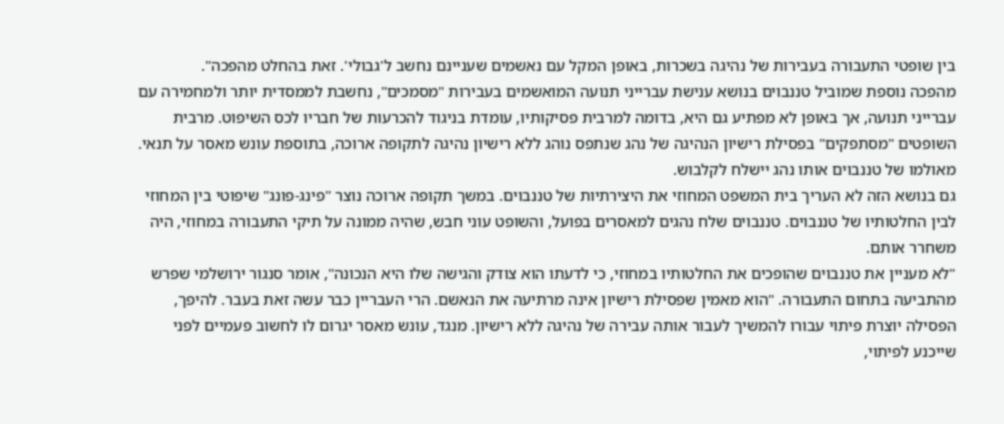בין שופטי התעבורה בעבירות של נהיגה בשכרות, באופן המקל עם נאשמים שעניינם נחשב ל'גבולי'. זאת בהחלט מהפכה".
מהפכה נוספת שמוביל טננבוים בנושא ענישת עברייני תנועה המואשמים בעבירות "מסמכים", נחשבת לממסדית יותר ולמחמירה עם עברייני תנועה, אך באופן לא מפתיע גם היא, בדומה למרבית פסיקותיו, עומדת בניגוד להכרעות של חבריו לכס השיפוט. מרבית השופטים "מסתפקים" בפסילת רישיון הנהיגה של נהג שנתפס נוהג ללא רישיון נהיגה לתקופה ארוכה, בתוספת עונש מאסר על תנאי. מאולמו של טננבוים אותו נהג יישלח לקלבוש.
גם בנושא הזה לא העריך בית המשפט המחוזי את היצירתיות של טננבוים. במשך תקופה ארוכה נוצר "פינג-פונג" שיפוטי בין המחוזי לבין החלטותיו של טננבוים. טננבוים שלח נהגים למאסרים בפועל, והשופט עוני חבש, שהיה ממונה על תיקי התעבורה במחוזי, היה משחרר אותם.
"לא מעניין את טננבוים שהופכים את החלטותיו במחוזי, כי לדעתו הוא צודק והגישה שלו היא הנכונה", אומר סנגור ירושלמי שפרש מהתביעה בתחום התעבורה. "הוא מאמין שפסילת רישיון אינה מרתיעה את הנאשם. הרי העבריין כבר עשה זאת בעבר. להיפך, הפסילה יוצרת פיתוי עבורו להמשיך לעבור אותה עבירה של נהיגה ללא רישיון. מנגד, עונש מאסר יגרום לו לחשוב פעמיים לפני שייכנע לפיתוי,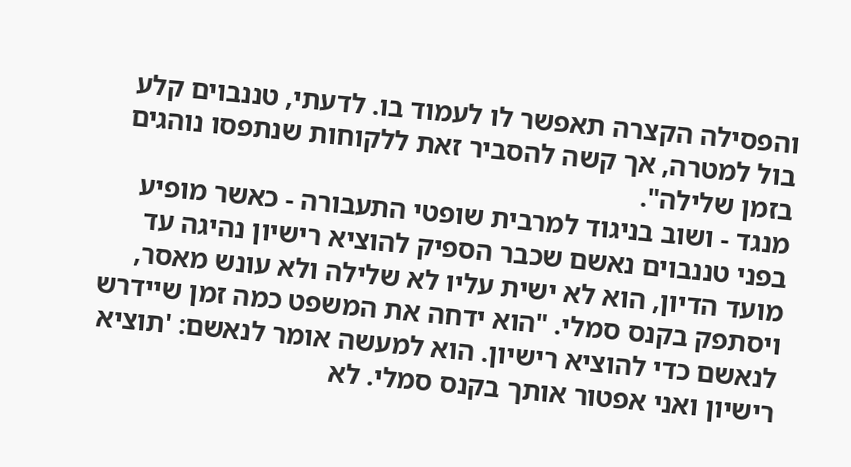והפסילה הקצרה תאפשר לו לעמוד בו. לדעתי, טננבוים קלע בול למטרה, אך קשה להסביר זאת ללקוחות שנתפסו נוהגים בזמן שלילה".
מנגד - ושוב בניגוד למרבית שופטי התעבורה - כאשר מופיע בפני טננבוים נאשם שכבר הספיק להוציא רישיון נהיגה עד מועד הדיון, הוא לא ישית עליו לא שלילה ולא עונש מאסר, ויסתפק בקנס סמלי. "הוא ידחה את המשפט כמה זמן שיידרש לנאשם כדי להוציא רישיון. הוא למעשה אומר לנאשם: 'תוציא רישיון ואני אפטור אותך בקנס סמלי. לא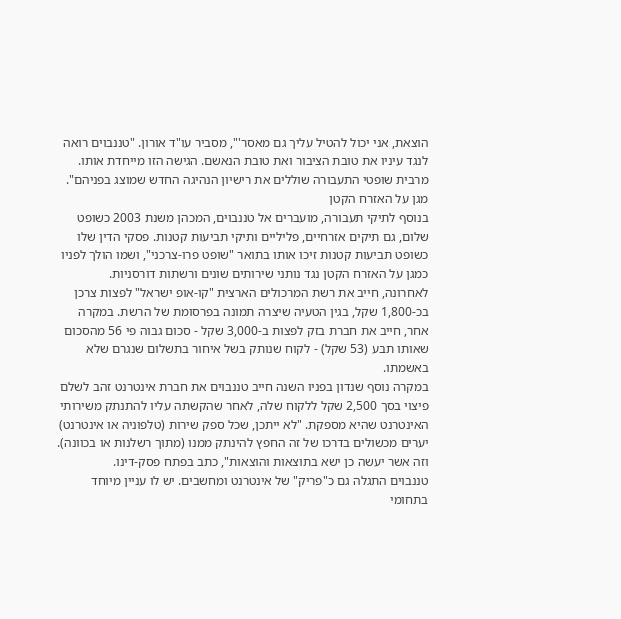הוצאת, אני יכול להטיל עליך גם מאסר'", מסביר עו"ד אורון. "טננבוים רואה לנגד עיניו את טובת הציבור ואת טובת הנאשם. הגישה הזו מייחדת אותו. מרבית שופטי התעבורה שוללים את רישיון הנהיגה החדש שמוצג בפניהם".
מגן על האזרח הקטן
בנוסף לתיקי תעבורה, מועברים אל טננבוים, המכהן משנת 2003 כשופט שלום, גם תיקים אזרחיים, פליליים ותיקי תביעות קטנות. פסקי הדין שלו כשופט תביעות קטנות זיכו אותו בתואר "שופט פרו-צרכני", ושמו הולך לפניו כמגן על האזרח הקטן נגד נותני שירותים שונים ורשתות דורסניות.
לאחרונה, חייב את רשת המרכולים הארצית "קו-אופ ישראל" לפצות צרכן בכ-1,800 שקל, בגין הטעיה שיצרה תמונה בפרסומת של הרשת. במקרה אחר, חייב את חברת בזק לפצות ב-3,000 שקל - סכום גבוה פי 56 מהסכום שאותו תבע (53 שקל) - לקוח שנותק בשל איחור בתשלום שנגרם שלא באשמתו.
במקרה נוסף שנדון בפניו השנה חייב טננבוים את חברת אינטרנט זהב לשלם פיצוי בסך 2,500 שקל ללקוח שלה, לאחר שהקשתה עליו להתנתק משירותי האינטרנט שהיא מספקת. "לא ייתכן, שכל ספק שירות (טלפוניה או אינטרנט) יערים מכשולים בדרכו של זה החפץ להינתק ממנו (מתוך רשלנות או בכוונה). וזה אשר יעשה כן ישא בתוצאות והוצאות", כתב בפתח פסק-דינו.
טננבוים התגלה גם כ"פריק" של אינטרנט ומחשבים. יש לו עניין מיוחד בתחומי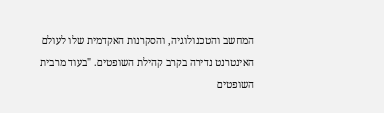המחשב והטכנולוגיה, והסקרנות האקדמית שלו לעולם האינטרנט נדירה בקרב קהילת השופטים. "בעוד מרבית השופטים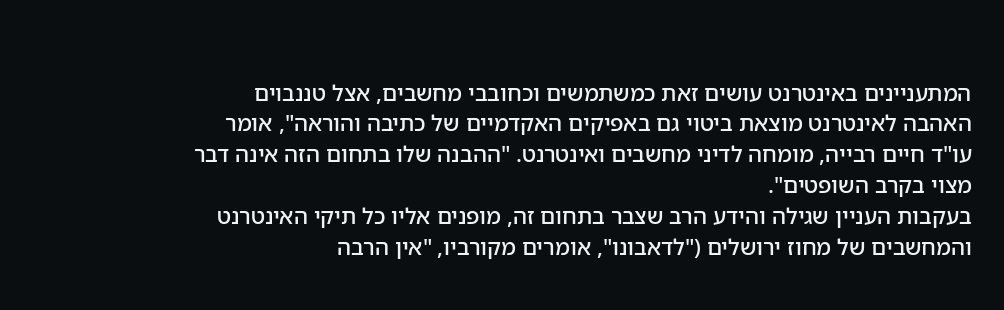המתעניינים באינטרנט עושים זאת כמשתמשים וכחובבי מחשבים, אצל טננבוים האהבה לאינטרנט מוצאת ביטוי גם באפיקים האקדמיים של כתיבה והוראה", אומר עו"ד חיים רבייה, מומחה לדיני מחשבים ואינטרנט. "ההבנה שלו בתחום הזה אינה דבר מצוי בקרב השופטים".
בעקבות העניין שגילה והידע הרב שצבר בתחום זה, מופנים אליו כל תיקי האינטרנט והמחשבים של מחוז ירושלים ("לדאבונו", אומרים מקורביו, "אין הרבה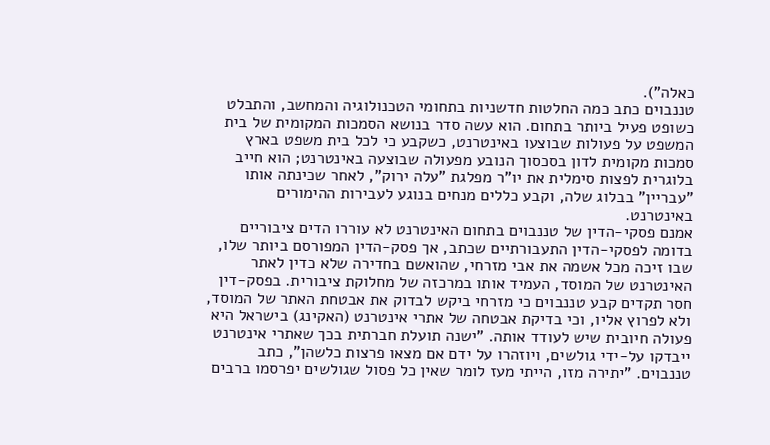כאלה").
טננבוים כתב כמה החלטות חדשניות בתחומי הטכנולוגיה והמחשב, והתבלט כשופט פעיל ביותר בתחום. הוא עשה סדר בנושא הסמכות המקומית של בית המשפט על פעולות שבוצעו באינטרנט, כשקבע כי לכל בית משפט בארץ סמכות מקומית לדון בסכסוך הנובע מפעולה שבוצעה באינטרנט; הוא חייב בלוגרית לפצות סימלית את יו"ר מפלגת "עלה ירוק", לאחר שכינתה אותו "עבריין" בבלוג שלה, וקבע כללים מנחים בנוגע לעבירות ההימורים באינטרנט.
אמנם פסקי-הדין של טננבוים בתחום האינטרנט לא עוררו הדים ציבוריים בדומה לפסקי-הדין התעבורתיים שכתב, אך פסק-הדין המפורסם ביותר שלו, שבו זיכה מכל אשמה את אבי מזרחי, שהואשם בחדירה שלא כדין לאתר האינטרנט של המוסד, העמיד אותו במרכזה של מחלוקת ציבורית. בפסק-דין חסר תקדים קבע טננבוים כי מזרחי ביקש לבדוק את אבטחת האתר של המוסד, ולא לפרוץ אליו, וכי בדיקת אבטחה של אתרי אינטרנט (האקינג) בישראל היא פעולה חיובית שיש לעודד אותה. "ישנה תועלת חברתית בכך שאתרי אינטרנט ייבדקו על-ידי גולשים, ויוזהרו על ידם אם מצאו פרצות כלשהן", כתב טננבוים. "יתירה מזו, הייתי מעז לומר שאין כל פסול שגולשים יפרסמו ברבים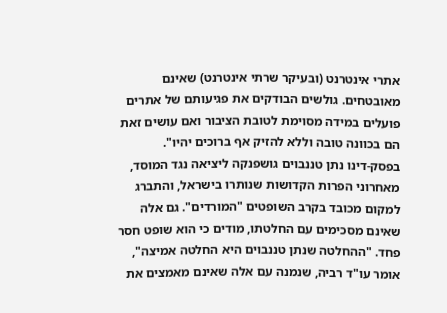אתרי אינטרנט (ובעיקר שרתי אינטרנט) שאינם מאובטחים. גולשים הבודקים את פגיעותם של אתרים פועלים במידה מסוימת לטובת הציבור ואם עושים זאת הם בכוונה טובה וללא להזיק אף ברוכים יהיו".
בפסק-דינו נתן טננבוים גושפנקה ליציאה נגד המוסד, מאחרוני הפרות הקדושות שנותרו בישראל, והתברג למקום מכובד בקרב השופטים "המורדים". גם אלה שאינם מסכימים עם החלטתו, מודים כי הוא שופט חסר פחד. "ההחלטה שנתן טננבוים היא החלטה אמיצה", אומר עו"ד רביה, שנמנה עם אלה שאינם מאמצים את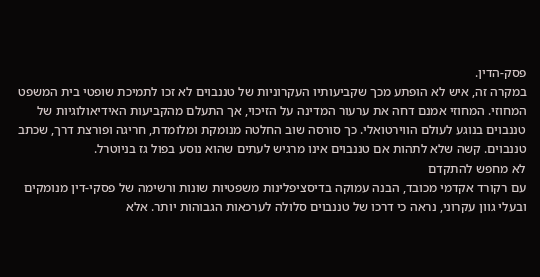פסק-הדין.
במקרה זה, איש לא הופתע מכך שקביעותיו העקרוניות של טננבוים לא זכו לתמיכת שופטי בית המשפט המחוזי. המחוזי אמנם דחה את ערעור המדינה על הזיכוי, אך התעלם מהקביעות האידיאולוגיות של טננבוים בנוגע לעולם הווירטואלי. כך סורסה שוב החלטה מנומקת ומלומדת, חריגה ופורצת דרך, שכתב טננבוים. קשה שלא לתהות אם טננבוים אינו מרגיש לעתים שהוא נוסע בפול גז בניוטרל.
לא מחפש להתקדם
עם רקורד אקדמי מכובד, הבנה עמוקה בדיסציפלינות משפטיות שונות ורשימה של פסקי-דין מנומקים ובעלי גוון עקרוני, נראה כי דרכו של טננבוים סלולה לערכאות הגבוהות יותר. אלא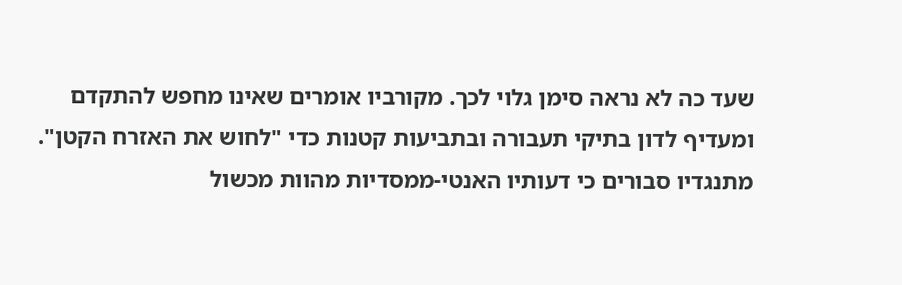שעד כה לא נראה סימן גלוי לכך. מקורביו אומרים שאינו מחפש להתקדם ומעדיף לדון בתיקי תעבורה ובתביעות קטנות כדי "לחוש את האזרח הקטן". מתנגדיו סבורים כי דעותיו האנטי-ממסדיות מהוות מכשול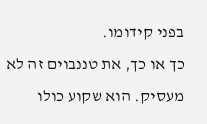בפני קידומו.
כך או כך, את טננבוים זה לא מעסיק. הוא שקוע כולו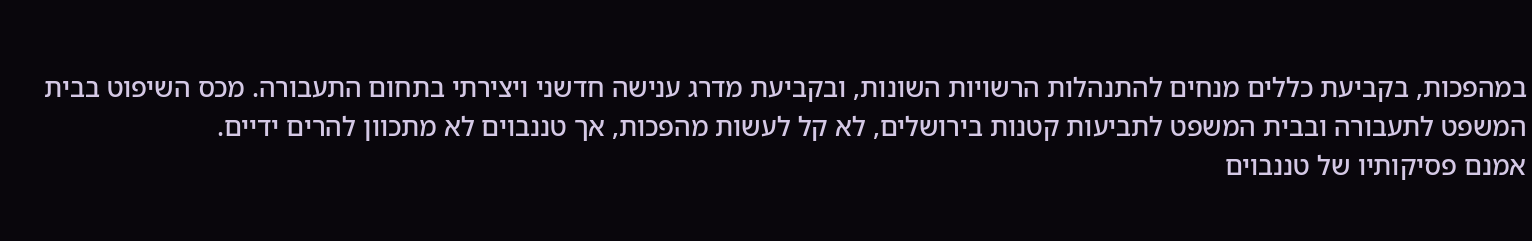במהפכות, בקביעת כללים מנחים להתנהלות הרשויות השונות, ובקביעת מדרג ענישה חדשני ויצירתי בתחום התעבורה. מכס השיפוט בבית המשפט לתעבורה ובבית המשפט לתביעות קטנות בירושלים, לא קל לעשות מהפכות, אך טננבוים לא מתכוון להרים ידיים.
אמנם פסיקותיו של טננבוים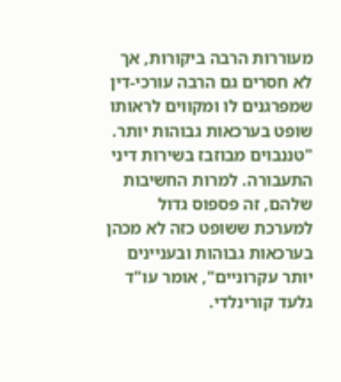מעוררות הרבה ביקורות, אך לא חסרים גם הרבה עורכי-דין שמפרגנים לו ומקווים לראותו שופט בערכאות גבוהות יותר. "טננבוים מבוזבז בשירות דיני התעבורה. למרות החשיבות שלהם, זה פספוס גדול למערכת ששופט כזה לא מכהן בערכאות גבוהות ובעניינים יותר עקרוניים", אומר עו"ד גלעד קורינלדי.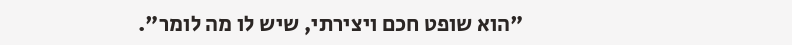"הוא שופט חכם ויצירתי, שיש לו מה לומר".